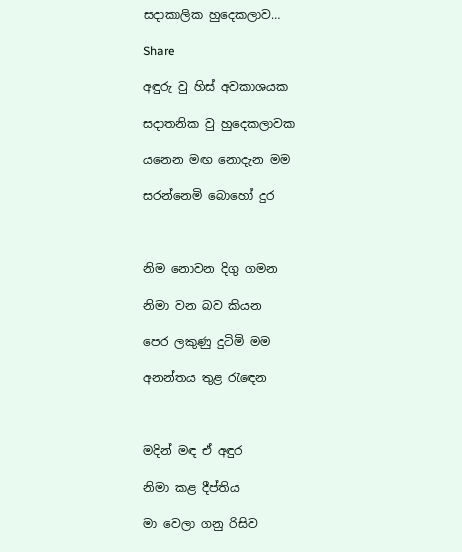සදාකාලික හුදෙකලාව…

Share

අඳුරු වු හිස් අවකාශයක

සදාතනික වු හුදෙකලාවක

යනෙන මඟ නොදැන මම

සරන්නෙමි බොහෝ දුර



නිම නොවන දිගු ගමන

නිමා වන බව කියන

පෙර ලකුණු දුටිමි මම

අනන්තය තුළ රැඳෙන



මදින් මඳ ඒ අඳුර

නිමා කළ දීප්තිය

මා වෙලා ගනු රිසිව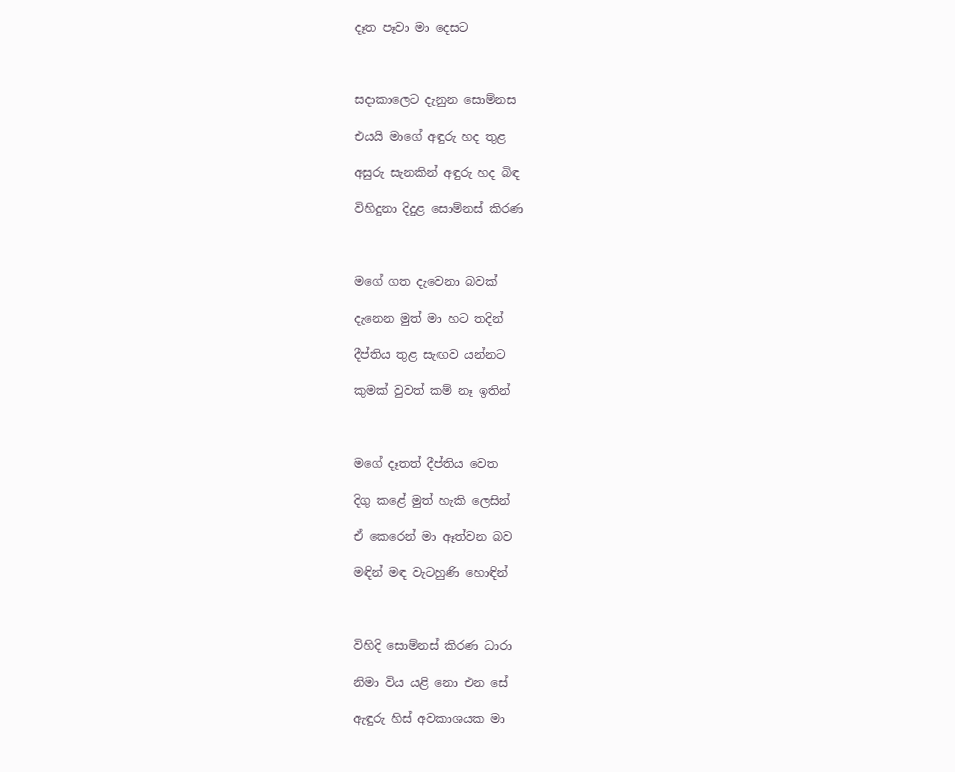දෑත පෑවා මා දෙසට



සදාකාලෙට දැනුන සොම්නස

එයයි මාගේ අඳුරු හද තුළ

අසුරු සැනකින් අඳුරු හද බිඳ

විහිදුනා දිදුළ සොම්නස් කිරණ



මගේ ගත දැවෙනා බවක්

දැනෙන මුත් මා හට තදින්

දීප්තිය තුළ සැඟව යන්නට

කුමක් වුවත් කම් නෑ ඉතින්



මගේ දෑතත් දීප්තිය වෙත

දිගු කළේ මුත් හැකි ලෙසින්

ඒ කෙරෙන් මා ඈත්වන බව

මඳින් මඳ වැටහුණි හොඳින්



විහිදි සොම්නස් කිරණ ධාරා

නිමා විය යළි නො එන සේ

ඇඳුරු හිස් අවකාශයක මා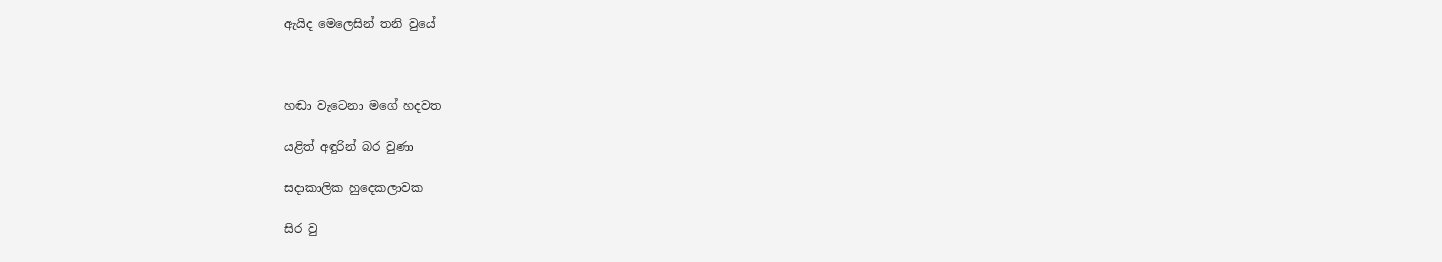ඇයිද මෙලෙසින් තනි වුයේ



හඬා වැටෙනා මගේ හදවත

යළිත් අඳුරින් බර වුණා

සදාකාලික හුදෙකලාවක

සිර වු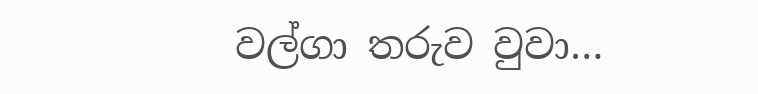වල්ගා තරුව වුවා…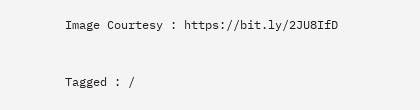Image Courtesy : https://bit.ly/2JU8IfD


Tagged : /